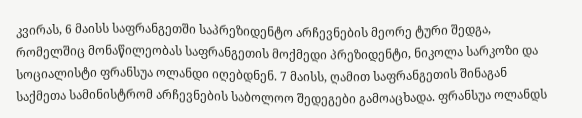კვირას, 6 მაისს საფრანგეთში საპრეზიდენტო არჩევნების მეორე ტური შედგა, რომელშიც მონაწილეობას საფრანგეთის მოქმედი პრეზიდენტი, ნიკოლა სარკოზი და სოციალისტი ფრანსუა ოლანდი იღებდნენ. 7 მაისს, ღამით საფრანგეთის შინაგან საქმეთა სამინისტრომ არჩევნების საბოლოო შედეგები გამოაცხადა. ფრანსუა ოლანდს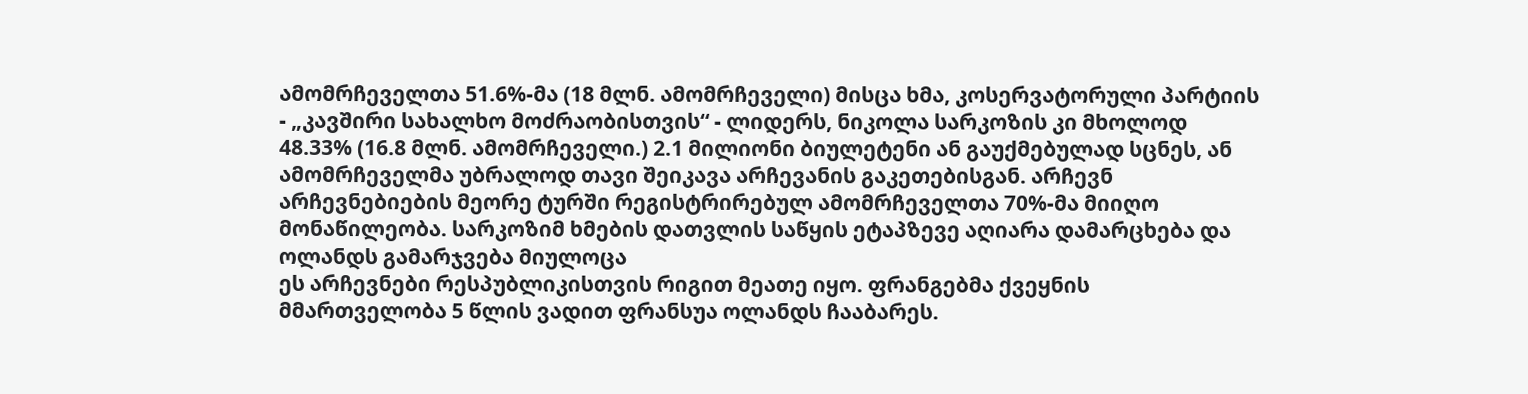ამომრჩეველთა 51.6%-მა (18 მლნ. ამომრჩეველი) მისცა ხმა, კოსერვატორული პარტიის - „კავშირი სახალხო მოძრაობისთვის“ - ლიდერს, ნიკოლა სარკოზის კი მხოლოდ 48.33% (16.8 მლნ. ამომრჩეველი.) 2.1 მილიონი ბიულეტენი ან გაუქმებულად სცნეს, ან ამომრჩეველმა უბრალოდ თავი შეიკავა არჩევანის გაკეთებისგან. არჩევნ არჩევნებიების მეორე ტურში რეგისტრირებულ ამომრჩეველთა 70%-მა მიიღო მონაწილეობა. სარკოზიმ ხმების დათვლის საწყის ეტაპზევე აღიარა დამარცხება და ოლანდს გამარჯვება მიულოცა
ეს არჩევნები რესპუბლიკისთვის რიგით მეათე იყო. ფრანგებმა ქვეყნის მმართველობა 5 წლის ვადით ფრანსუა ოლანდს ჩააბარეს.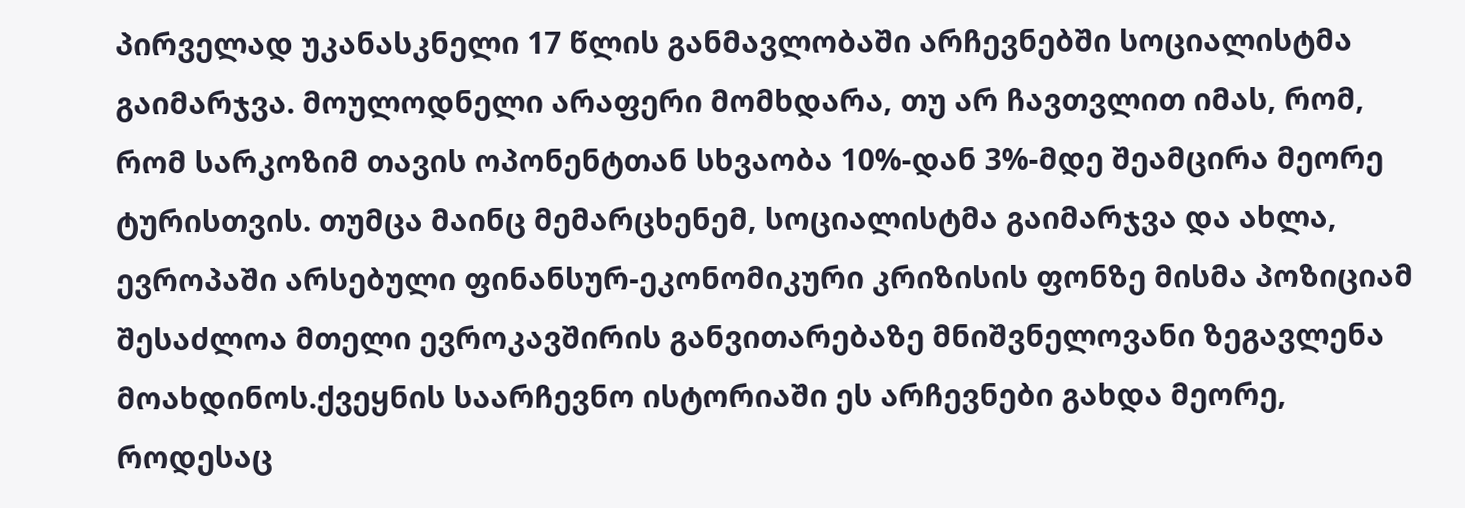პირველად უკანასკნელი 17 წლის განმავლობაში არჩევნებში სოციალისტმა გაიმარჯვა. მოულოდნელი არაფერი მომხდარა, თუ არ ჩავთვლით იმას, რომ, რომ სარკოზიმ თავის ოპონენტთან სხვაობა 10%-დან 3%-მდე შეამცირა მეორე ტურისთვის. თუმცა მაინც მემარცხენემ, სოციალისტმა გაიმარჯვა და ახლა, ევროპაში არსებული ფინანსურ-ეკონომიკური კრიზისის ფონზე მისმა პოზიციამ შესაძლოა მთელი ევროკავშირის განვითარებაზე მნიშვნელოვანი ზეგავლენა მოახდინოს.ქვეყნის საარჩევნო ისტორიაში ეს არჩევნები გახდა მეორე, როდესაც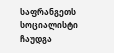საფრანგეთს სოციალისტი ჩაუდგა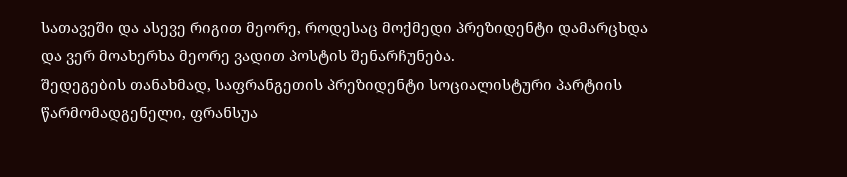სათავეში და ასევე რიგით მეორე, როდესაც მოქმედი პრეზიდენტი დამარცხდა და ვერ მოახერხა მეორე ვადით პოსტის შენარჩუნება.
შედეგების თანახმად, საფრანგეთის პრეზიდენტი სოციალისტური პარტიის წარმომადგენელი, ფრანსუა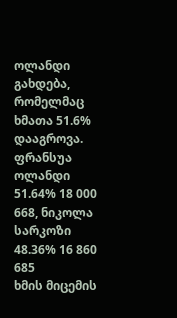ოლანდი გახდება, რომელმაც ხმათა 51.6% დააგროვა. ფრანსუა ოლანდი 51.64% 18 000 668, ნიკოლა სარკოზი 48.36% 16 860 685
ხმის მიცემის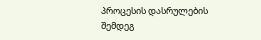პროცესის დასრულების შემდეგ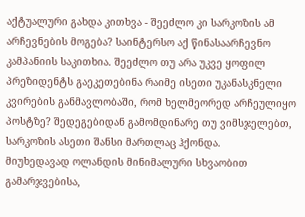აქტუალური გახდა კითხვა - შეეძლო კი სარკოზის ამ არჩევნების მოგება? საინტერსო აქ წინასაარჩევნო კამპანიის საკითხია. შეეძლო თუ არა უკვე ყოფილ პრეზიდენტს გაეკეთებინა რაიმე ისეთი უკანასკნელი კვირების განმავლობაში, რომ ხელმეორედ არჩეულიყო პოსტზე? შედეგებიდან გამომდინარე თუ ვიმსჯელებთ, სარკოზის ასეთი შანსი მართლაც ჰქონდა.
მიუხედავად ოლანდის მინიმალური სხვაობით გამარჯვებისა,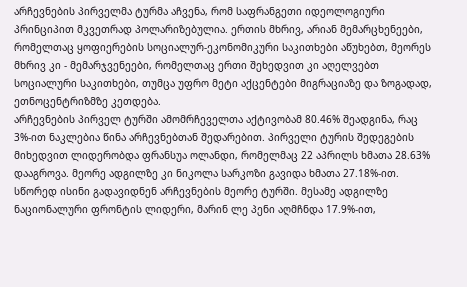არჩევნების პირველმა ტურმა აჩვენა, რომ საფრანგეთი იდეოლოგიური პრინციპით მკვეთრად პოლარიზებულია. ერთის მხრივ, არიან მემარცხენეები, რომელთაც ყოფიერების სოციალურ-ეკონომიკური საკითხები აწუხებთ, მეორეს მხრივ კი - მემარჯვენეები, რომელთაც ერთი შეხედვით კი აღელვებთ სოციალური საკითხები, თუმცა უფრო მეტი აქცენტები მიგრაციაზე და ზოგადად, ეთნოცენტრიზმზე კეთდება.
არჩევნების პირველ ტურში ამომრჩეველთა აქტივობამ 80.46% შეადგინა, რაც 3%-ით ნაკლებია წინა არჩევნებთან შედარებით. პირველი ტურის შედეგების მიხედვით ლიდერობდა ფრანსუა ოლანდი, რომელმაც 22 აპრილს ხმათა 28.63% დააგროვა. მეორე ადგილზე კი ნიკოლა სარკოზი გავიდა ხმათა 27.18%-ით. სწორედ ისინი გადავიდნენ არჩევნების მეორე ტურში. მესამე ადგილზე ნაციონალური ფრონტის ლიდერი, მარინ ლე პენი აღმჩნდა 17.9%-ით,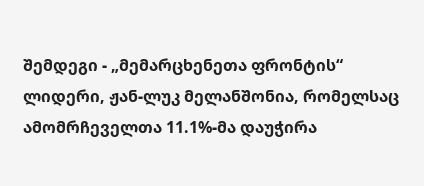შემდეგი - „მემარცხენეთა ფრონტის“ ლიდერი, ჟან-ლუკ მელანშონია, რომელსაც ამომრჩეველთა 11.1%-მა დაუჭირა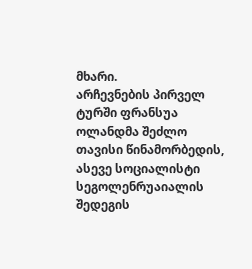მხარი.
არჩევნების პირველ ტურში ფრანსუა ოლანდმა შეძლო თავისი წინამორბედის, ასევე სოციალისტი სეგოლენრუაიალის შედეგის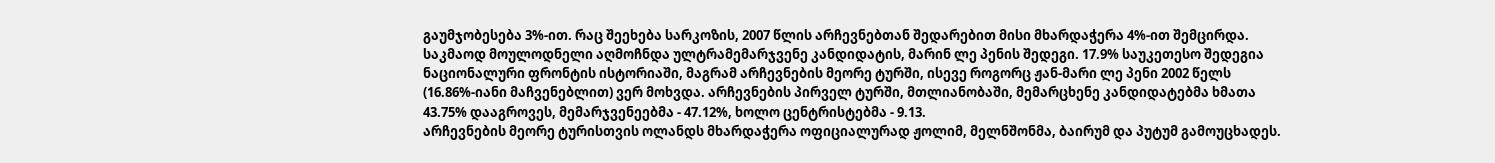გაუმჯობესება 3%-ით. რაც შეეხება სარკოზის, 2007 წლის არჩევნებთან შედარებით მისი მხარდაჭერა 4%-ით შემცირდა.
საკმაოდ მოულოდნელი აღმოჩნდა ულტრამემარჯვენე კანდიდატის, მარინ ლე პენის შედეგი. 17.9% საუკეთესო შედეგია ნაციონალური ფრონტის ისტორიაში, მაგრამ არჩევნების მეორე ტურში, ისევე როგორც ჟან-მარი ლე პენი 2002 წელს (16.86%-იანი მაჩვენებლით) ვერ მოხვდა. არჩევნების პირველ ტურში, მთლიანობაში, მემარცხენე კანდიდატებმა ხმათა 43.75% დააგროვეს, მემარჯვენეებმა - 47.12%, ხოლო ცენტრისტებმა - 9.13.
არჩევნების მეორე ტურისთვის ოლანდს მხარდაჭერა ოფიციალურად ჟოლიმ, მელნშონმა, ბაირუმ და პუტუმ გამოუცხადეს.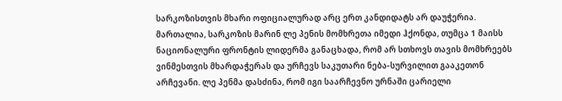სარკოზისთვის მხარი ოფიციალურად არც ერთ კანდიდატს არ დაუჭერია. მართალია, სარკოზის მარინ ლე პენის მომხრეთა იმედი ჰქონდა, თუმცა 1 მაისს ნაციონალური ფრონტის ლიდერმა განაცხადა, რომ არ სთხოვს თავის მომხრეებს ვინმესთვის მხარდაჭერას და ურჩევს საკუთარი ნება-სურვილით გააკეთონ არჩევანი. ლე პენმა დასძინა, რომ იგი საარჩევნო ურნაში ცარიელი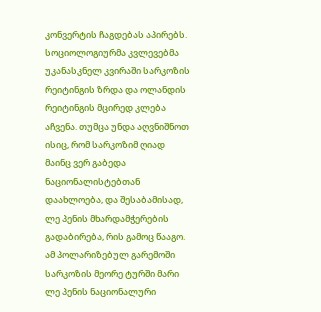კონვერტის ჩაგდებას აპირებს. სოციოლოგიურმა კვლევებმა უკანასკნელ კვირაში სარკოზის რეიტინგის ზრდა და ოლანდის რეიტინგის მცირედ კლება აჩვენა. თუმცა უნდა აღვნიშნოთ ისიც, რომ სარკოზიმ ღიად მაინც ვერ გაბედა ნაციონალისტებთან დაახლოება, და შესაბამისად, ლე პენის მხარდამჭერების გადაბირება, რის გამოც წააგო.
ამ პოლარიზებულ გარემოში სარკოზის მეორე ტურში მარი ლე პენის ნაციონალური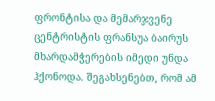ფრონტისა და მემარჯვენე ცენტრისტის ფრანსუა ბაირუს მხარდამჭერების იმედი უნდა ჰქონოდა. შეგახსენებთ, რომ ამ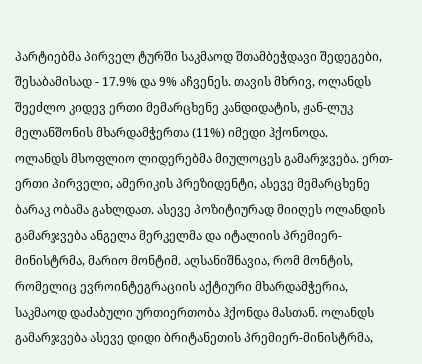პარტიებმა პირველ ტურში საკმაოდ შთამბეჭდავი შედეგები, შესაბამისად - 17.9% და 9% აჩვენეს. თავის მხრივ, ოლანდს შეეძლო კიდევ ერთი მემარცხენე კანდიდატის, ჟან-ლუკ მელანშონის მხარდამჭერთა (11%) იმედი ჰქონოდა.
ოლანდს მსოფლიო ლიდერებმა მიულოცეს გამარჯვება. ერთ-ერთი პირველი, ამერიკის პრეზიდენტი, ასევე მემარცხენე ბარაკ ობამა გახლდათ. ასევე პოზიტიურად მიიღეს ოლანდის გამარჯვება ანგელა მერკელმა და იტალიის პრემიერ-მინისტრმა, მარიო მონტიმ. აღსანიშნავია, რომ მონტის, რომელიც ევროინტეგრაციის აქტიური მხარდამჭერია, საკმაოდ დაძაბული ურთიერთობა ჰქონდა მასთან. ოლანდს გამარჯვება ასევე დიდი ბრიტანეთის პრემიერ-მინისტრმა,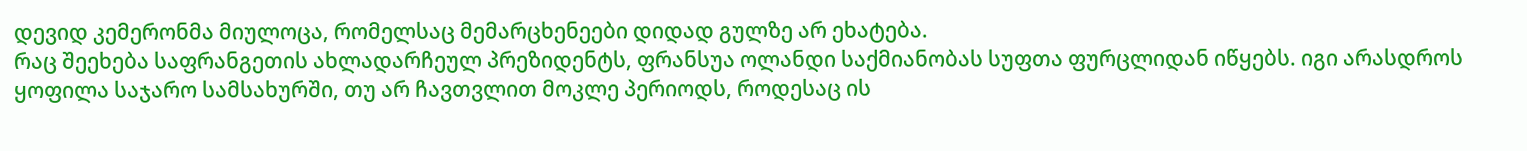დევიდ კემერონმა მიულოცა, რომელსაც მემარცხენეები დიდად გულზე არ ეხატება.
რაც შეეხება საფრანგეთის ახლადარჩეულ პრეზიდენტს, ფრანსუა ოლანდი საქმიანობას სუფთა ფურცლიდან იწყებს. იგი არასდროს ყოფილა საჯარო სამსახურში, თუ არ ჩავთვლით მოკლე პერიოდს, როდესაც ის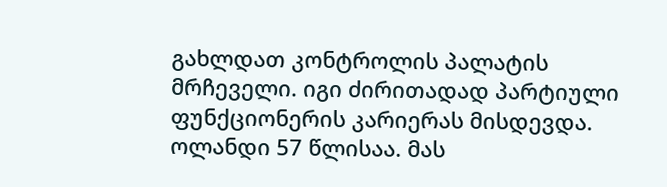გახლდათ კონტროლის პალატის მრჩეველი. იგი ძირითადად პარტიული ფუნქციონერის კარიერას მისდევდა.
ოლანდი 57 წლისაა. მას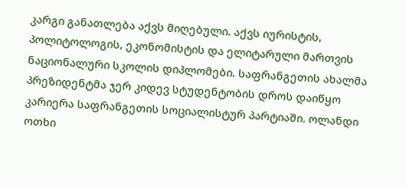კარგი განათლება აქვს მიღებული. აქვს იურისტის, პოლიტოლოგის, ეკონომისტის და ელიტარული მართვის ნაციონალური სკოლის დიპლომები. საფრანგეთის ახალმა პრეზიდენტმა ჯერ კიდევ სტუდენტობის დროს დაიწყო კარიერა საფრანგეთის სოციალისტურ პარტიაში. ოლანდი ოთხი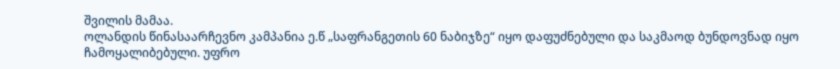შვილის მამაა.
ოლანდის წინასაარჩევნო კამპანია ე.წ „საფრანგეთის 60 ნაბიჯზე“ იყო დაფუძნებული და საკმაოდ ბუნდოვნად იყო ჩამოყალიბებული. უფრო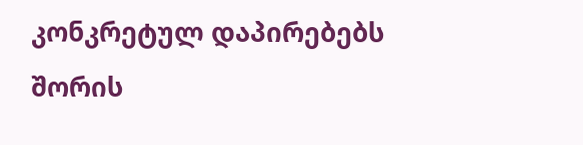კონკრეტულ დაპირებებს შორის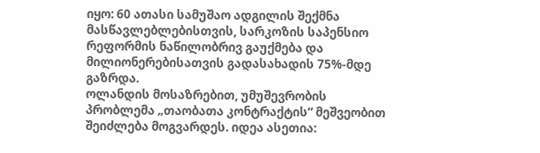იყო: 60 ათასი სამუშაო ადგილის შექმნა მასწავლებლებისთვის, სარკოზის საპენსიო რეფორმის ნაწილობრივ გაუქმება და მილიონერებისათვის გადასახადის 75%-მდე გაზრდა.
ოლანდის მოსაზრებით, უმუშევრობის პრობლემა „თაობათა კონტრაქტის“ მეშვეობით შეიძლება მოგვარდეს. იდეა ასეთია: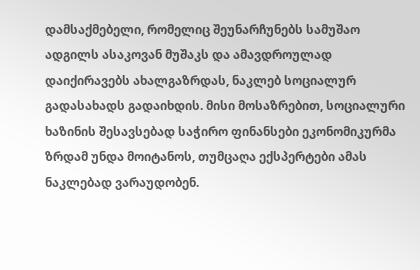დამსაქმებელი, რომელიც შეუნარჩუნებს სამუშაო ადგილს ასაკოვან მუშაკს და ამავდროულად დაიქირავებს ახალგაზრდას, ნაკლებ სოციალურ გადასახადს გადაიხდის. მისი მოსაზრებით, სოციალური ხაზინის შესავსებად საჭირო ფინანსები ეკონომიკურმა ზრდამ უნდა მოიტანოს, თუმცაღა ექსპერტები ამას ნაკლებად ვარაუდობენ.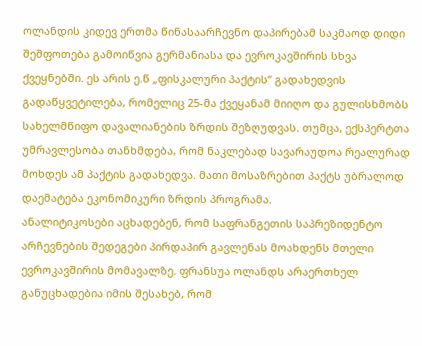ოლანდის კიდევ ერთმა წინასაარჩევნო დაპირებამ საკმაოდ დიდი შეშფოთება გამოიწვია გერმანიასა და ევროკავშირის სხვა ქვეყნებში. ეს არის ე.წ „ფისკალური პაქტის“ გადახედვის გადაწყვეტილება, რომელიც 25-მა ქვეყანამ მიიღო და გულისხმობს სახელმწიფო დავალიანების ზრდის შეზღუდვას. თუმცა, ექსპერტთა უმრავლესობა თანხმდება, რომ ნაკლებად სავარაუდოა რეალურად მოხდეს ამ პაქტის გადახედვა. მათი მოსაზრებით პაქტს უბრალოდ დაემატება ეკონომიკური ზრდის პროგრამა.
ანალიტიკოსები აცხადებენ, რომ საფრანგეთის საპრეზიდენტო არჩევნების შედეგები პირდაპირ გავლენას მოახდენს მთელი ევროკავშირის მომავალზე. ფრანსუა ოლანდს არაერთხელ განუცხადებია იმის შესახებ, რომ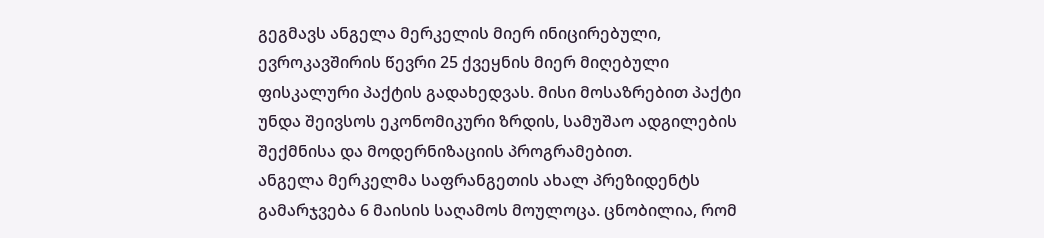გეგმავს ანგელა მერკელის მიერ ინიცირებული, ევროკავშირის წევრი 25 ქვეყნის მიერ მიღებული ფისკალური პაქტის გადახედვას. მისი მოსაზრებით პაქტი უნდა შეივსოს ეკონომიკური ზრდის, სამუშაო ადგილების შექმნისა და მოდერნიზაციის პროგრამებით.
ანგელა მერკელმა საფრანგეთის ახალ პრეზიდენტს გამარჯვება 6 მაისის საღამოს მოულოცა. ცნობილია, რომ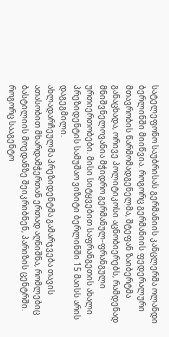სატელეფონო საუბრისას გერმანიის კანცლერმა ოლანდი ბერლინში მიიწვია. როგორც გერმანიის ფედერალური მთავრობის წარმომადგენელმა, შტეფან ზაიბერტმა განაცხადა, ორივე პოლიტიკოსი აცნობიერებს, რამდენად მნიშვნელოვანია მჭიდრო გერმანულ-ფრანგული ურთიერთობები. მისი სიტყვებით საფრანგეთის ახალი პრეზიდენტის სამუშაო ვიზიტი ბერლინში 15 მაისს არის დაგეგმილი.
ახლადარჩეულმა პრეზიდენტმა გამარჯვება თავის ათასობით მხარდამჭერთან ერთად აღნიშნა, რომლებიც ბასტილიის მოედანზე შეიკრიბნენ, პარიზის ცენტრში. როგორც სააგენტო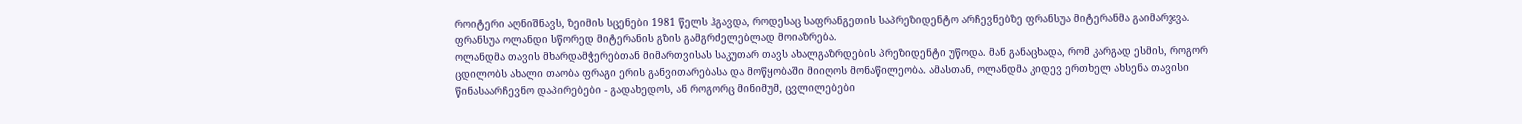როიტერი აღნიშნავს, ზეიმის სცენები 1981 წელს ჰგავდა, როდესაც საფრანგეთის საპრეზიდენტო არჩევნებზე ფრანსუა მიტერანმა გაიმარჯვა. ფრანსუა ოლანდი სწორედ მიტერანის გზის გამგრძელებლად მოიაზრება.
ოლანდმა თავის მხარდამჭერებთან მიმართვისას საკუთარ თავს ახალგაზრდების პრეზიდენტი უწოდა. მან განაცხადა, რომ კარგად ესმის, როგორ ცდილობს ახალი თაობა ფრაგი ერის განვითარებასა და მოწყობაში მიიღოს მონაწილეობა. ამასთან, ოლანდმა კიდევ ერთხელ ახსენა თავისი წინასაარჩევნო დაპირებები - გადახედოს, ან როგორც მინიმუმ, ცვლილებები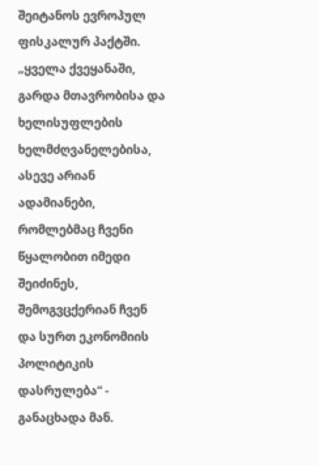შეიტანოს ევროპულ ფისკალურ პაქტში. „ყველა ქვეყანაში, გარდა მთავრობისა და ხელისუფლების ხელმძღვანელებისა, ასევე არიან ადამიანები, რომლებმაც ჩვენი წყალობით იმედი შეიძინეს, შემოგვცქერიან ჩვენ და სურთ ეკონომიის პოლიტიკის დასრულება“ - განაცხადა მან.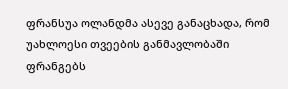ფრანსუა ოლანდმა ასევე განაცხადა, რომ უახლოესი თვეების განმავლობაში ფრანგებს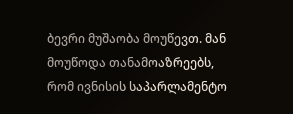ბევრი მუშაობა მოუწევთ. მან მოუწოდა თანამოაზრეებს, რომ ივნისის საპარლამენტო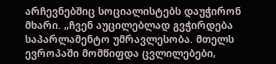არჩევნებშიც სოციალისტებს დაუჭირონ მხარი. „ჩვენ აუცილებლად გვჭირდება საპარლამენტო უმრავლესობა. მთელს ევროპაში მომწიფდა ცვლილებები,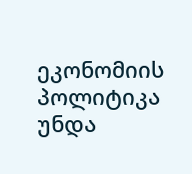ეკონომიის პოლიტიკა უნდა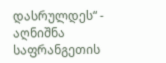დასრულდეს“ - აღნიშნა საფრანგეთის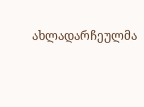ახლადარჩეულმა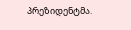პრეზიდენტმა.